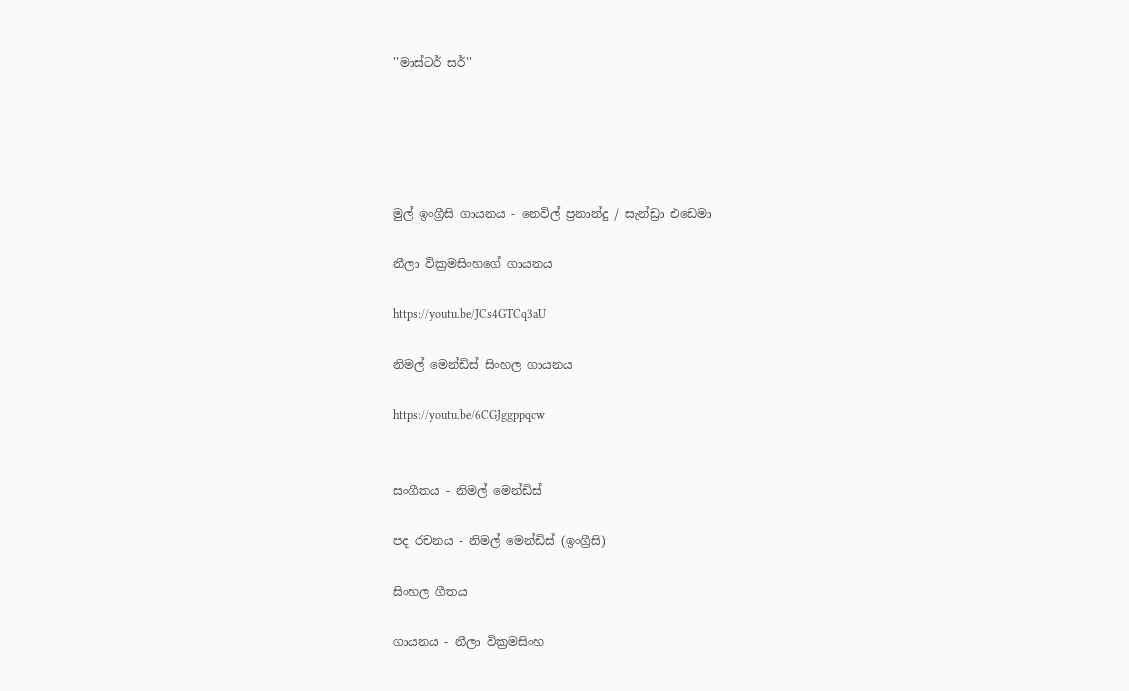''මාස්ටර් සර්''





මුල් ඉංග්‍රීසි ගායනය - නෙවිල් ප්‍රනාන්දු / සැන්ඩ්‍රා එඩෙමා

නීලා වික්‍රමසිංහගේ ගායනය

https://youtu.be/JCs4GTCq3aU

නිමල් මෙන්ඩිස් සිංහල ගායනය

https://youtu.be/6CGJggppqcw


සංගීතය - නිමල් මෙන්ඩිස්

පද රචනය - නිමල් මෙන්ඩිස් (ඉංග්‍රීසි)

සිංහල ගීතය

ගායනය - නීලා වික්‍රමසිංහ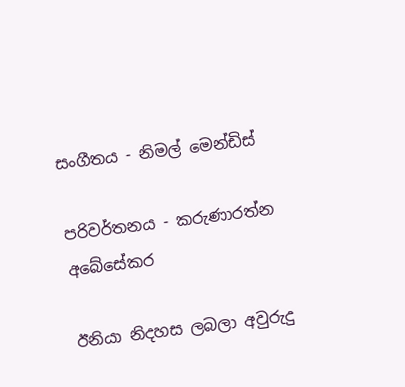සංගීතය - නිමල් මෙන්ඩිස්

පරිවර්තනය - කරුණාරත්න අබේසේකර

ඊනියා නිදහස ලබලා අවුරුදු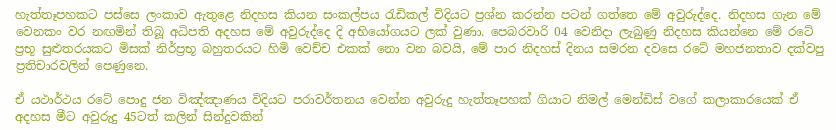හැත්තෑපහකට පස්සෙ ලංකාව ඇතුළෙ නිදහස කියන සංකල්පය රැඩිකල් විදියට ප්‍රශ්න කරන්න පටන් ගත්තෙ මේ අවුරුද්දෙ. නිදහස ගැන මේ වෙනකං වර නඟමින් තිබූ අධිපති අදහස මේ අවුරුද්දෙ දි අභියෝගයට ලක් වුණා. පෙබරවාරි 04 වෙනිදා ලැබුණු නිදහස කියන්නෙ මේ රටේ ප්‍රභූ සුළුතරයකට මිසක් නිර්ප්‍රභූ බහුතරයට හිමි වෙච්ච එකක් නො වන බවයි, මේ පාර නිදහස් දිනය සමරන දවසෙ රටේ මහජනතාව දක්වපු ප්‍රතිචාරවලින් පෙණුනෙ.

ඒ යථාර්ථය රටේ පොදු ජන විඤ්ඤාණය විදියට පරාවර්තනය වෙන්න අවුරුදු හැත්තෑපහක් ගියාට නිමල් මෙන්ඩිස් වගේ කලාකාරයෙක් ඒ අදහස මීට අවුරුදු 45ටත් කලින් සින්දුවකින්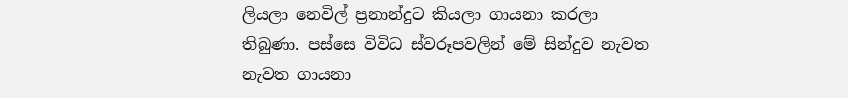ලියලා නෙවිල් ප්‍රනාන්දුට කියලා ගායනා කරලා තිබුණා. පස්සෙ විවිධ ස්වරූපවලින් මේ සින්දුව නැවත නැවත ගායනා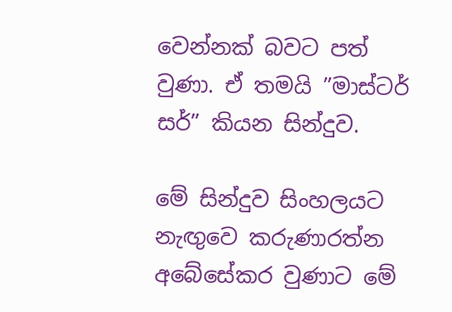වෙන්නක් බවට පත් වුණා. ඒ තමයි ”මාස්ටර් සර්” කියන සින්දුව.

මේ සින්දුව සිංහලයට නැඟුවෙ කරුණාරත්න අබේසේකර වුණාට මේ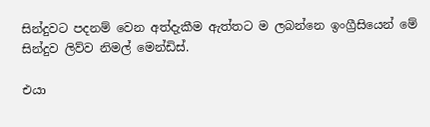සින්දුවට පදනම් වෙන අත්දැකීම ඇත්තට ම ලබන්නෙ ඉංග්‍රීසියෙන් මේ සින්දුව ලිව්ව නිමල් මෙන්ඩිස්.

එයා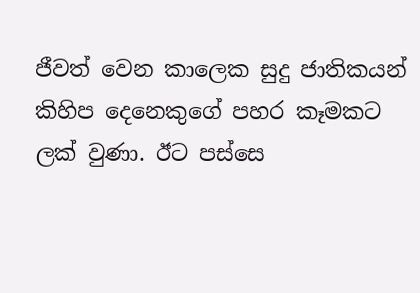ජීවත් වෙන කාලෙක සුදු ජාතිකයන් කිහිප දෙනෙකුගේ පහර කෑමකට ලක් වුණා. ඊට පස්සෙ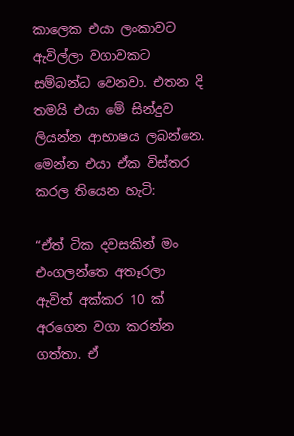කාලෙක එයා ලංකාවට ඇවිල්ලා වගාවකට සම්බන්ධ වෙනවා. එතන දි තමයි එයා මේ සින්දුව ලියන්න ආභාෂය ලබන්නෙ. මෙන්න එයා ඒක විස්තර කරල තියෙන හැටි:

“ඒත් ටික දවසකින් මං එංගලන්තෙ අතෑරලා ඇවිත් අක්කර 10 ක් අරගෙන වගා කරන්න ගත්තා. ඒ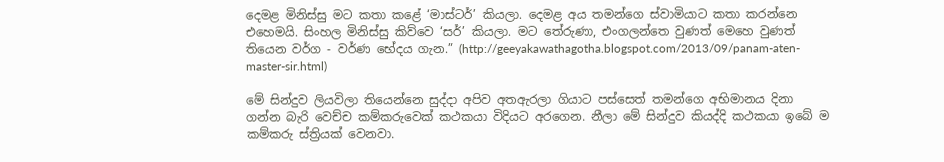දෙමළ මිනිස්සු මට කතා කළේ ‘මාස්ටර්’ කියලා. දෙමළ අය තමන්ගෙ ස්වාමියාට කතා කරන්නෙ එහෙමයි. සිංහල මිනිස්සු කිව්වෙ ‘සර්’ කියලා. මට තේරුණා, එංගලන්තෙ වුණත් මෙහෙ වුණත් තියෙන වර්ග - වර්ණ භේදය ගැන.” (http://geeyakawathagotha.blogspot.com/2013/09/panam-aten-master-sir.html)

මේ සින්දුව ලියවිලා තියෙන්නෙ සුද්දා අපිව අතඇරලා ගියාට පස්සෙත් තමන්ගෙ අභිමානය දිනා ගන්න බැරි වෙච්ච කම්කරුවෙක් කථකයා විදියට අරගෙන. නීලා මේ සින්දුව කියද්දි කථකයා ඉබේ ම කම්කරු ස්ත්‍රියක් වෙනවා.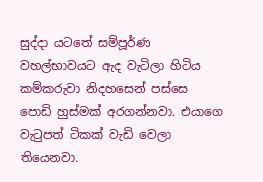සුද්දා යටතේ සම්පූර්ණ වහල්භාවයට ඇද වැටිලා හිටිය කම්කරුවා නිදහසෙන් පස්සෙ පොඩි හුස්මක් අරගන්නවා. එයාගෙ වැටුපත් ටිකක් වැඩි වෙලා තියෙනවා.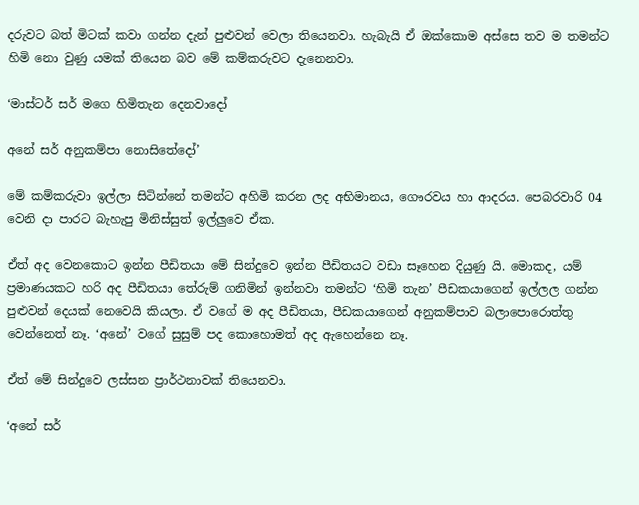දරුවට බත් මිටක් කවා ගන්න දැන් පුළුවන් වෙලා තියෙනවා. හැබැයි ඒ ඔක්කොම අස්සෙ තව ම තමන්ට හිමි නො වුණු යමක් තියෙන බව මේ කම්කරුවට දැනෙනවා.

‘මාස්ටර් සර් මගෙ හිමිතැන දෙනවාදෝ

අනේ සර් අනුකම්පා නොසිතේදෝ’

මේ කම්කරුවා ඉල්ලා සිටින්නේ තමන්ට අහිමි කරන ලද අභිමානය, ගෞරවය හා ආදරය. පෙබරවාරි 04 වෙනි දා පාරට බැහැපු මිනිස්සුත් ඉල්ලුවෙ ඒක.

ඒත් අද වෙනකොට ඉන්න පීඩිතයා මේ සින්දුවෙ ඉන්න පීඩිතයට වඩා සෑහෙන දියුණු යි. මොකද, යම් ප්‍රමාණයකට හරි අද පීඩිතයා තේරුම් ගනිමින් ඉන්නවා තමන්ට ‘හිමි තැන’ පීඩකයාගෙන් ඉල්ලල ගන්න පුළුවන් දෙයක් නෙවෙයි කියලා. ඒ වගේ ම අද පීඩිතයා, පීඩකයාගෙන් අනුකම්පාව බලාපොරොත්තු වෙන්නෙත් නෑ. ‘අනේ’ වගේ සුසුම් පද කොහොමත් අද ඇහෙන්නෙ නෑ.

ඒත් මේ සින්දුවෙ ලස්සන ප්‍රාර්ථනාවක් තියෙනවා.

‘අනේ සර්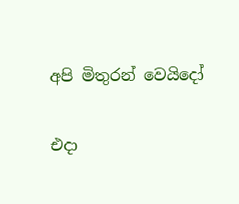අපි මිතුරන් වෙයිදෝ

එදා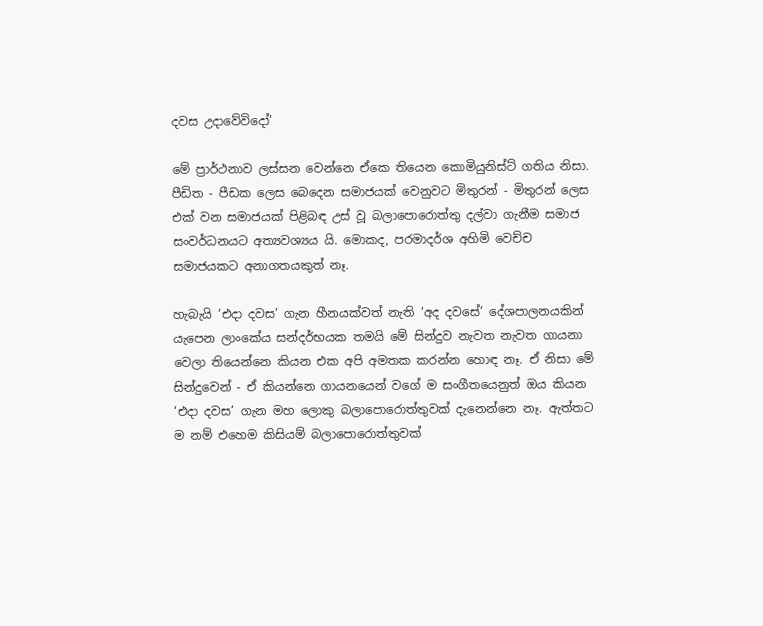දවස උදාවේවිදෝ’

මේ ප්‍රාර්ථනාව ලස්සන වෙන්නෙ ඒකෙ තියෙන කොමියුනිස්ට් ගතිය නිසා. පීඩිත - පීඩක ලෙස බෙදෙන සමාජයක් වෙනුවට මිතුරන් - මිතුරන් ලෙස එක් වන සමාජයක් පිළිබඳ උස් වූ බලාපොරොත්තු දල්වා ගැනීම සමාජ සංවර්ධනයට අත්‍යවශ්‍යය යි. මොකද, පරමාදර්ශ අහිමි වෙච්ච සමාජයකට අනාගතයකුත් නෑ.

හැබැයි ‘එදා දවස’ ගැන හීනයක්වත් නැති ‘අද දවසේ’ දේශපාලනයකින් යැපෙන ලාංකේය සන්දර්භයක තමයි මේ සින්දුව නැවත නැවත ගායනා වෙලා තියෙන්නෙ කියන එක අපි අමතක කරන්න හොඳ නෑ. ඒ නිසා මේ සින්දුවෙන් - ඒ කියන්නෙ ගායනයෙන් වගේ ම සංගීතයෙනුත් ඔය කියන ‘එදා දවස’ ගැන මහ ලොකු බලාපොරොත්තුවක් දැනෙන්නෙ නෑ. ඇත්තට ම නම් එහෙම කිසියම් බලාපොරොත්තුවක්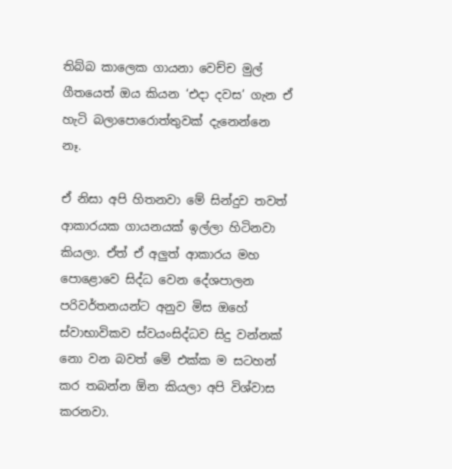තිබ්බ කාලෙක ගායනා වෙච්ච මුල් ගීතයෙත් ඔය කියන ‘එදා දවස’ ගැන ඒ හැටි බලාපොරොත්තුවක් දැනෙන්නෙ නෑ.

ඒ නිසා අපි හිතනවා මේ සින්දුව තවත් ආකාරයක ගායනයක් ඉල්ලා හිටිනවා කියලා. ඒත් ඒ අලුත් ආකාරය මහ පොළොවෙ සිද්ධ වෙන දේශපාලන පරිවර්තනයන්ට අනුව මිස ඔහේ ස්වාභාවිකව ස්වයංසිද්ධව සිදු වන්නක් නො වන බවත් මේ එක්ක ම සටහන් කර තබන්න ඕන කියලා අපි විශ්වාස කරනවා.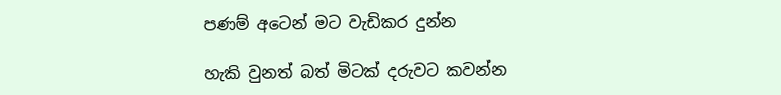පණම් අටෙන් මට වැඩිකර දුන්න

හැකි වුනත් බත් මිටක් දරුවට කවන්න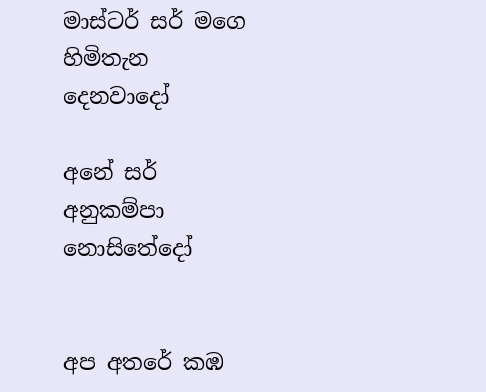මාස්ටර් සර් මගෙ හිමිතැන දෙනවාදෝ

අනේ සර් අනුකම්පා නොසිතේදෝ


අප අතරේ කඹ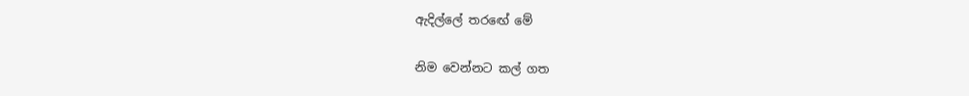ඇදිල්ලේ තරඟේ මේ

නිම වෙන්නට කල් ගත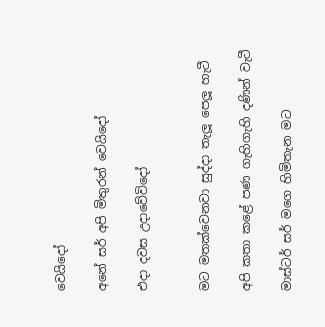වෙයිදෝ

අනේ සර් අපි මිතුරන් වෙයිදෝ

එදා දවස උදාවේවිදෝ


මට මතක්වෙනවා සුද්දා තැලූ පෙලූ හැටී

අපි කතා කළේ පණ ගැහිගැහි දණින් වැටී

මාස්ටර් සර් මගෙ හිමිතැන මට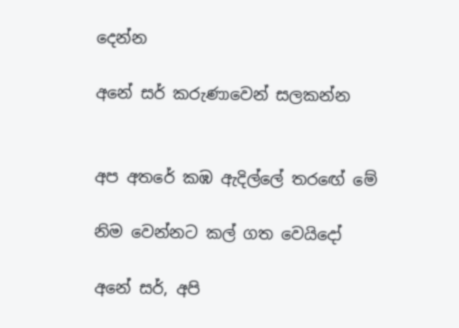දෙන්න

අනේ සර් කරුණාවෙන් සලකන්න


අප අතරේ කඹ ඇදිල්ලේ තරඟේ මේ

නිම වෙන්නට කල් ගත වෙයිදෝ

අනේ සර්, අපි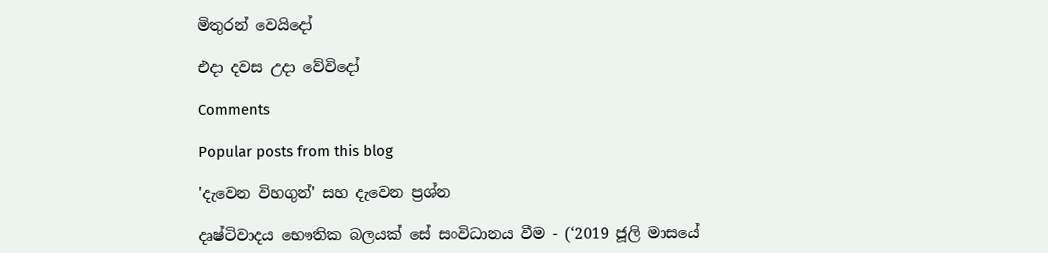මිතුරන් වෙයිදෝ

එදා දවස උදා වේවිදෝ

Comments

Popular posts from this blog

'දැවෙන විහගුන්' සහ දැවෙන ප්‍රශ්න

දෘෂ්ටිවාදය භෞතික බලයක් සේ සංවිධානය වීම - (‘2019 ජූලි මාසයේ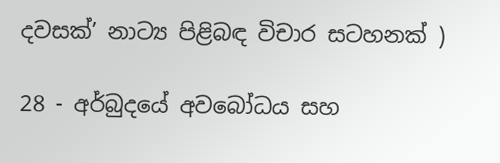දවසක්’ නාට්‍ය පිළිබඳ විචාර සටහනක් )

28 - අර්බුදයේ අවබෝධය සහ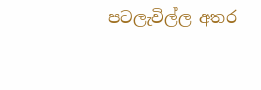පටලැවිල්ල අතර